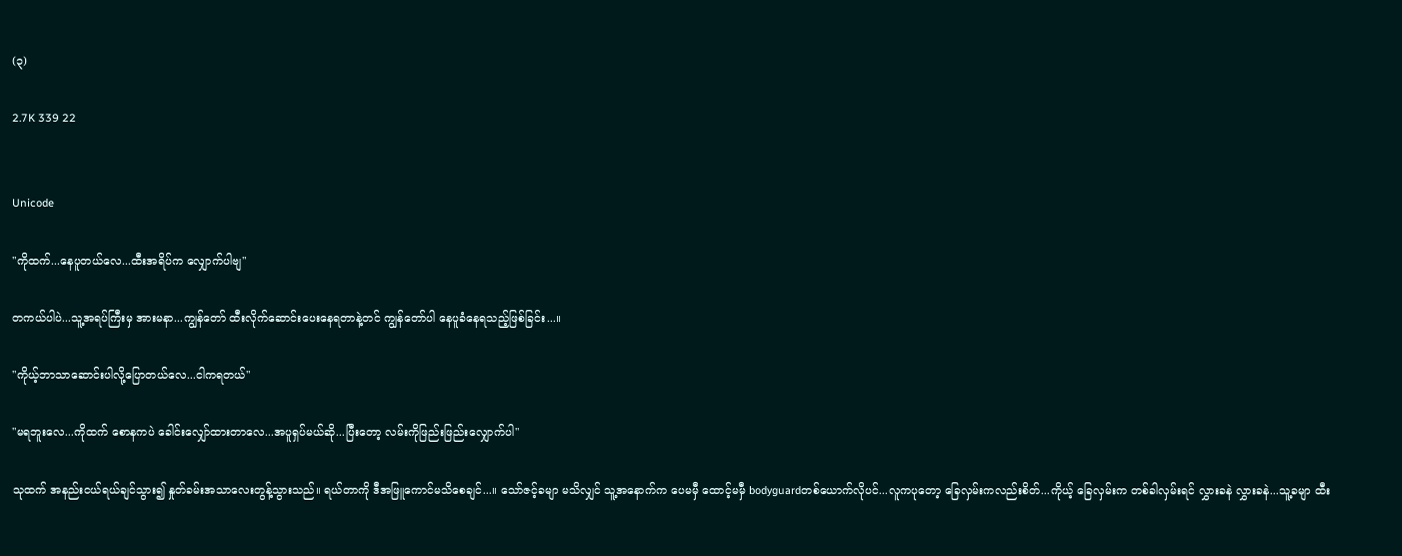(၃)

2.7K 339 22


Unicode

"ကိုထက်...နေပူတယ်လေ...ထီးအရိပ်က လျှောက်ပါဗျ"

တကယ်ပါပဲ...သူ့အရပ်ကြီးမှ အားမနာ...ကျွန်တော် ထီးလိုက်ဆောင်းပေးနေရတာနဲ့တင် ကျွန်တော်ပါ နေပူခံနေရသည့်ဖြစ်ခြင်း...။

"ကိုယ့်ဘာသာဆောင်းပါလို့ပြောတယ်လေ...ငါကရတယ်"

"မရဘူးလေ...ကိုထက် စောနကပဲ ခေါင်းလျှော်ထားတာလေ...အပူရှပ်မယ်ဆို...ပြီးတော့ လမ်းကိုဖြည်းဖြည်းလျှောက်ပါ"

သုထက် အနည်းငယ်ရယ်ချင်သွား၍ နှုတ်ခမ်းအသာလေးတွန့်သွားသည်။ ရယ်တာကို ဒီအဖြူကောင်မသိစေချင်...။ သော်ဇင့်ခမျာ မသိလျှင် သူ့အနောက်က ပေမမှီ ထောင့်မမှီ bodyguardတစ်ယောက်လိုပင်...လူကပုတော့ ခြေလှမ်းကလည်းစိတ်...ကိုယ့် ခြေလှမ်းက တစ်ခါလှမ်းရင် လွှားခနဲ လွှားခနဲ...သူ့ခမျာ ထီး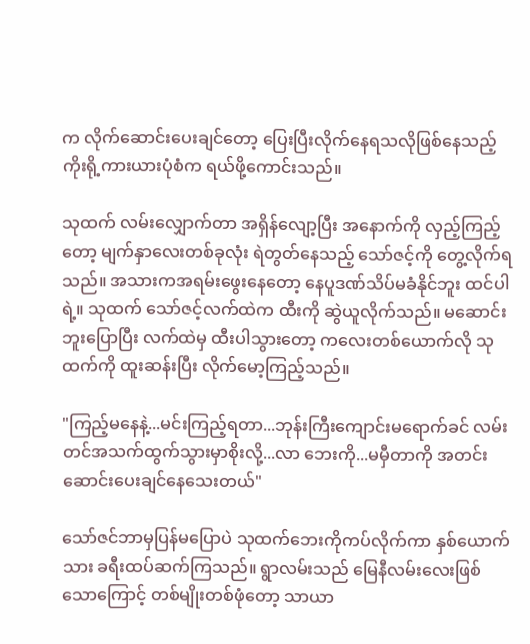က လိုက်ဆောင်းပေးချင်တော့ ပြေးပြီးလိုက်နေရသလိုဖြစ်နေသည့် ကိုးရို့ကားယားပုံစံက ရယ်ဖို့ကောင်းသည်။

သုထက် လမ်းလျှောက်တာ အရှိန်လျော့ပြီး အနောက်ကို လှည့်ကြည့်တော့ မျက်နှာလေးတစ်ခုလုံး ရဲတွတ်နေသည့် သော်ဇင့်ကို တွေ့လိုက်ရသည်။ အသားကအရမ်းဖွေးနေတော့ နေပူဒဏ်သိပ်မခံနိုင်ဘူး ထင်ပါရဲ့။ သုထက် သော်ဇင့်လက်ထဲက ထီးကို ဆွဲယူလိုက်သည်။ မဆောင်းဘူးပြောပြီး လက်ထဲမှ ထီးပါသွားတော့ ကလေးတစ်ယောက်လို သုထက်ကို ထူးဆန်းပြီး လိုက်မော့ကြည့်သည်။

"ကြည့်မနေနဲ့...မင်းကြည့်ရတာ...ဘုန်းကြီးကျောင်းမရောက်ခင် လမ်းတင်အသက်ထွက်သွားမှာစိုးလို့...လာ ဘေးကို...မမှီတာကို အတင်းဆောင်းပေးချင်နေသေးတယ်"

သော်ဇင်ဘာမှပြန်မပြောပဲ သုထက်ဘေးကိုကပ်လိုက်ကာ နှစ်ယောက်သား ခရီးထပ်ဆက်ကြသည်။ ရွာလမ်းသည် မြေနီလမ်းလေးဖြစ်သောကြောင့် တစ်မျိုးတစ်ဖုံတော့ သာယာ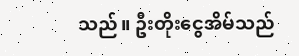သည်။ ဦးတိုးငွေအိမ်သည်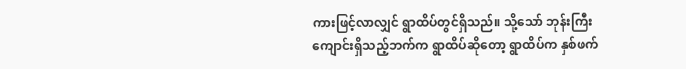ကားဖြင့်လာလျှင် ရွာထိပ်တွင်ရှိသည်။ သို့သော် ဘုန်းကြီးကျောင်းရှိသည့်ဘက်က ရွာထိပ်ဆိုတော့ ရွာထိပ်က နှစ်ဖက်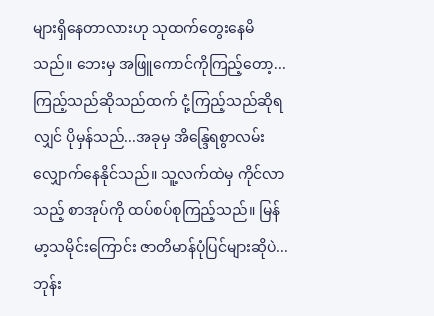များရှိနေတာလားဟု သုထက်တွေးနေမိသည်။ ဘေးမှ အဖြူကောင်ကိုကြည့်တော့...ကြည့်သည်ဆိုသည်ထက် ငုံ့ကြည့်သည်ဆိုရလျှင် ပိုမှန်သည်...အခုမှ အိ‌န္ဒြေရစွာလမ်းလျှောက်နေနိုင်သည်။ သူ့လက်ထဲမှ ကိုင်လာသည့် စာအုပ်ကို ထပ်စပ်စုကြည့်သည်။ မြန်မာ့သမိုင်းကြောင်း ဇာတိမာန်ပုံပြင်များဆိုပဲ...ဘုန်း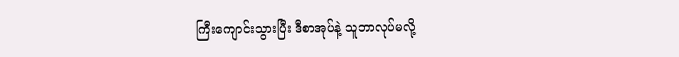ကြီးကျောင်းသွားပြီး ဒီစာအုပ်နဲ့ သူဘာလုပ်မလို့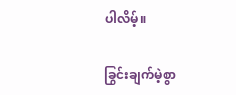ပါလိမ့်။

ခြွင်းချက်မဲ့စွာ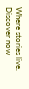Where stories live. Discover now